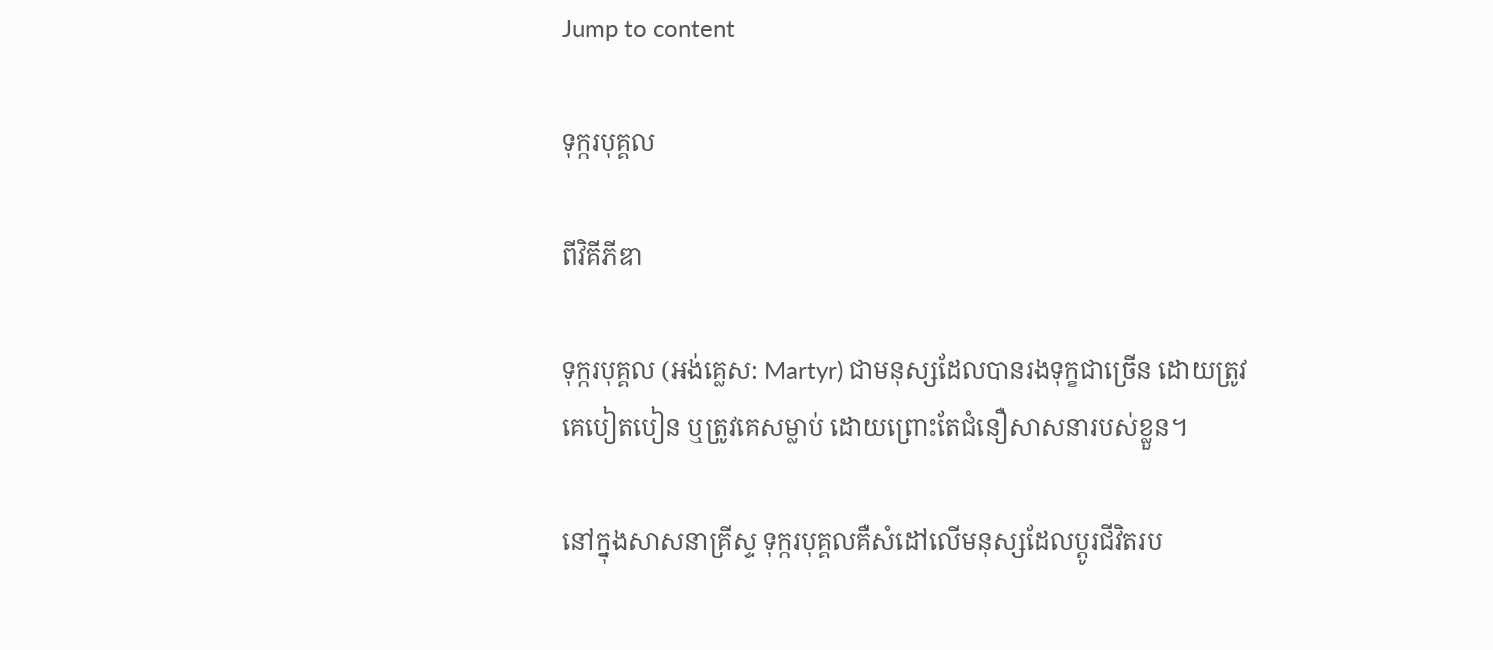Jump to content

ទុក្ករបុគ្គល

ពីវិគីភីឌា

ទុក្ករបុគ្គល (អង់គ្លេស: Martyr) ជាមនុស្សដែលបានរងទុក្ខជាច្រើន ដោយត្រូវគេបៀតបៀន ឬត្រូវគេសម្លាប់ ដោយព្រោះតែជំនឿសាសនារបស់ខ្លួន។

នៅក្នុងសាសនាគ្រីស្ទ ទុក្ករបុគ្គលគឺសំដៅលើមនុស្សដែលប្ដូរជីវិតរប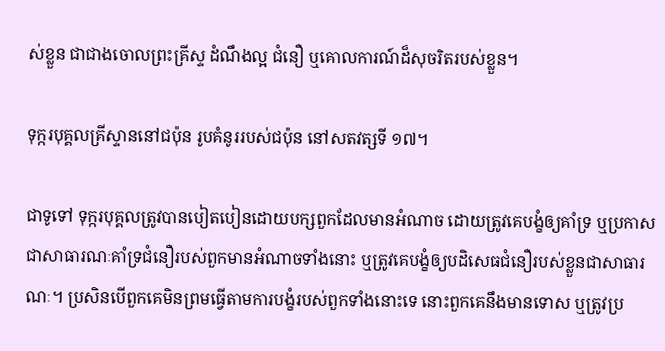ស់ខ្លួន ជាជាងចោលព្រះគ្រីស្ទ ដំណឹងល្អ ជំនឿ ឬគោលការណ៍ដ៏សុចរិតរបស់ខ្លួន។

ទុក្ករបុគ្គលគ្រីស្ទាននៅជប៉ុន រូបគំនូររបស់ជប៉ុន នៅសតវត្សទី ១៧។

ជាទូទៅ ទុក្ករបុគ្គលត្រូវបានបៀតបៀនដោយបក្សពួកដែលមានអំណាច ដោយត្រូវគេបង្ខំឲ្យគាំទ្រ ឬប្រកាសជាសាធារណៈគាំទ្រជំនឿរបស់ពួកមានអំណាចទាំងនោះ ឬត្រូវគេបង្ខំឲ្យបដិសេធជំនឿរបស់ខ្លួនជាសាធារណៈ។ ប្រសិនបើពួកគេមិនព្រមធ្វើតាមការបង្ខំរបស់ពួកទាំងនោះទេ នោះពួកគេនឹងមានទោស ឬត្រូវប្រ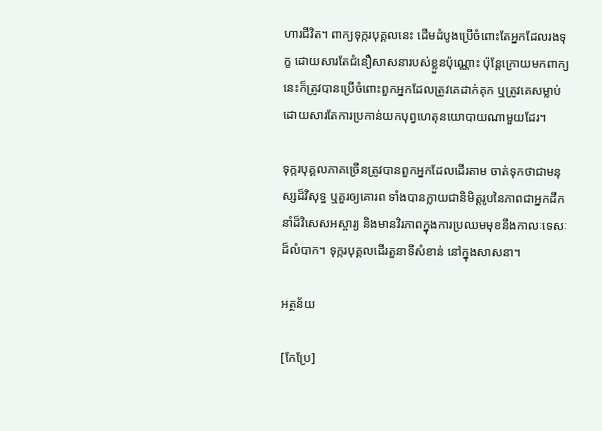ហារជីវិត។ ពាក្យទុក្ករបុគ្គលនេះ ដើមដំបូងប្រើចំពោះតែអ្នកដែលរងទុក្ខ ដោយសារតែជំនឿសាសនារបស់ខ្លួនប៉ុណ្ណោះ ប៉ុន្តែក្រោយមកពាក្យនេះក៏ត្រូវបានប្រើចំពោះពួកអ្នកដែលត្រូវគេដាក់គុក ឬត្រូវគេសម្លាប់ ដោយសារតែការប្រកាន់យកបុព្វហេតុនយោបាយណាមួយដែរ។

ទុក្ករបុគ្គលភាគច្រើនត្រូវបានពួកអ្នកដែលដើរតាម ចាត់ទុកថាជាមនុស្សដ៏វិសុទ្ធ ឬគួរឲ្យគោរព ទាំងបានក្លាយជានិមិត្តរូបនៃភាពជាអ្នកដឹកនាំដ៏វិសេសអស្ចារ្យ និងមានវិរភាពក្នុងការប្រឈមមុខនឹងកាលៈទេសៈដ៏លំបាក។ ទុក្ករបុគ្គលដើរតួនាទីសំខាន់ នៅក្នុងសាសនា។

អត្ថន័យ

[កែប្រែ]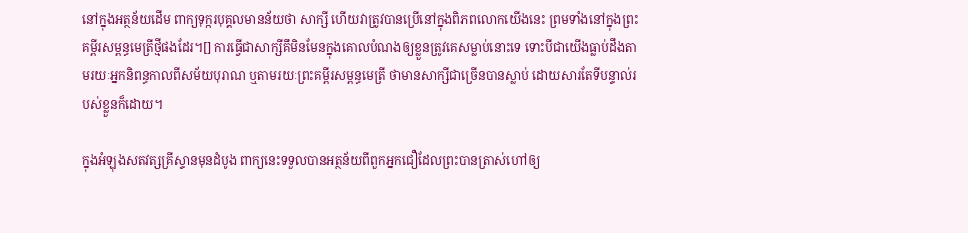នៅក្នុងអត្ថន័យដើម ពាក្យទុក្ករបុគ្គលមានន័យថា សាក្សី ហើយវាត្រូវបានប្រើនៅក្នុងពិភពលោកយើងនេះ ព្រមទាំងនៅក្នុងព្រះគម្ពីរសម្ពន្ធមេត្រីថ្មីផងដែរ។[] ការធ្វើជាសាក្សីគឹមិនមែនក្នុងគោលបំណងឲ្យខ្លួនត្រូវគេសម្លាប់នោះទេ ទោះបីជាយើងធ្លាប់ដឹងតាមរយៈអ្នកនិពន្ធកាលពីសម័យបុរាណ ឬតាមរយៈព្រះគម្ពីរសម្ពន្ធមេត្រី ថាមានសាក្សីជាច្រើនបានស្លាប់ ដោយសារតែទីបន្ទាល់របស់ខ្លួនក៏ដោយ។

ក្នុងអំឡុងសតវត្សគ្រីស្ទានមុនដំបូង ពាក្យនេះទទួលបានអត្ថន័យពីពួកអ្នកជឿដែលព្រះបានត្រាស់ហៅឲ្យ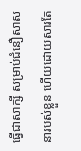ធ្វើជាសាក្សី សម្រាប់ជំនឿសាសនារបស់ខ្លួន ហើយដោយសារតែ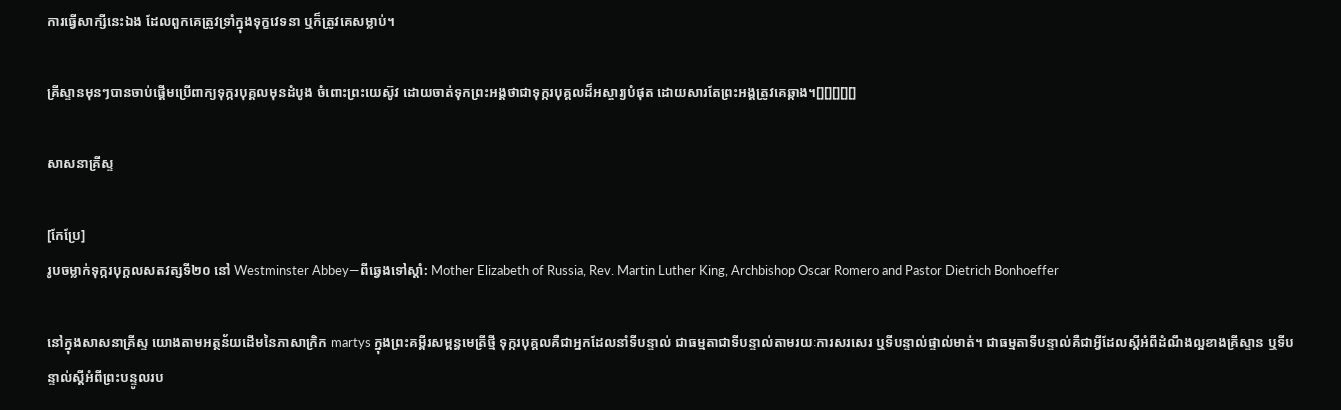ការធ្វើសាក្សីនេះឯង ដែលពួកគេត្រូវទ្រាំក្នុងទុក្ខវេទនា ឬក៏ត្រូវគេសម្លាប់។

គ្រីស្ទានមុនៗបានចាប់ផ្ដើមប្រើពាក្យទុក្ករបុគ្គលមុនដំបូង ចំពោះព្រះយេស៊ូវ ដោយចាត់ទុកព្រះអង្គថាជាទុក្ករបុគ្គលដ៏អស្ចារ្យបំផុត ដោយសារតែព្រះអង្គត្រូវគេឆ្កាង។[][][][][]

សាសនាគ្រីស្ទ

[កែប្រែ]
រូបចម្លាក់ទុក្ករបុក្គលសតវត្សទី២០ នៅ Westminster Abbey—ពីឆ្វេងទៅស្ដាំ: Mother Elizabeth of Russia, Rev. Martin Luther King, Archbishop Oscar Romero and Pastor Dietrich Bonhoeffer

នៅក្នុងសាសនាគ្រីស្ទ យោងតាមអត្ថន័យដើមនៃភាសាក្រិក martys ក្នុងព្រះគម្ពីរសម្ពន្ធមេត្រីថ្មី ទុក្ករបុគ្គលគឺជាអ្នកដែលនាំទីបន្ទាល់ ជាធម្មតាជាទីបន្ទាល់តាមរយៈការសរសេរ ឬទីបន្ទាល់ផ្ទាល់មាត់។ ជាធម្មតាទីបន្ទាល់គឺជាអ្វីដែលស្ដីអំពីដំណឹងល្អខាងគ្រីស្ទាន ឬទីបន្ទាល់ស្ដីអំពីព្រះបន្ទូលរប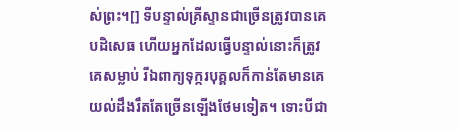ស់ព្រះ។[] ទីបន្ទាល់គ្រីស្ទានជាច្រើនត្រូវបានគេបដិសេធ ហើយអ្នកដែលធ្វើបន្ទាល់នោះក៏ត្រូវគេសម្លាប់ រីឯពាក្យទុក្ករបុគ្គលក៏កាន់តែមានគេយល់ដឹងរឹតតែច្រើនឡើងថែមទៀត។ ទោះបីជា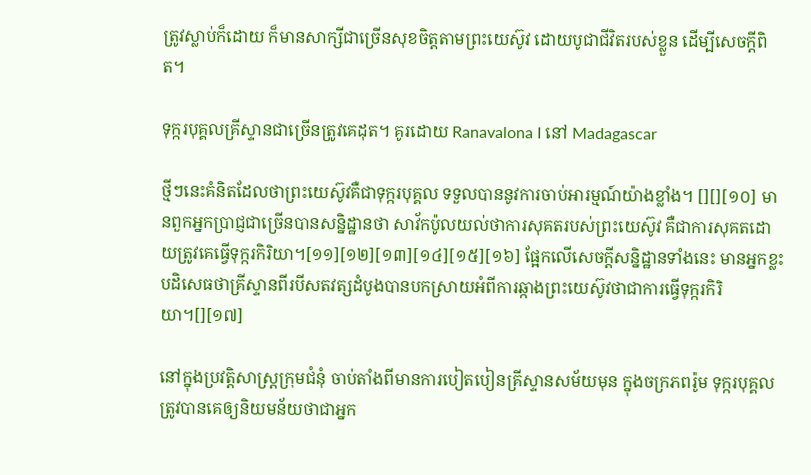ត្រូវស្លាប់ក៏ដោយ ក៏មានសាក្សីជាច្រើនសុខចិត្តតាមព្រះយេស៊ូវ ដោយបូជាជីវិតរបស់ខ្លួន ដើម្បីសេចក្ដីពិត។

ទុក្ករបុគ្គលគ្រីស្ទានជាច្រើនត្រូវគេដុត។ គូរដោយ Ranavalona I នៅ Madagascar

ថ្មីៗនេះគំនិតដែលថាព្រះយេស៊ូវគឺជាទុក្ករបុគ្គល ទទួលបាននូវការចាប់អារម្មណ៍យ៉ាងខ្លាំង។ [][][១០] មានពួកអ្នកប្រាជ្ញជាច្រើនបានសន្និដ្ឋានថា សាវ័កប៉ូលយល់ថាការសុគតរបស់ព្រះយេស៊ូវ គឺជាការសុគតដោយត្រូវគេធ្វើទុក្ករកិរិយា។[១១][១២][១៣][១៤][១៥][១៦] ផ្អែកលើសេចក្ដីសន្និដ្ឋានទាំងនេះ មានអ្នកខ្លះបដិសេធថាគ្រីស្ទានពីរបីសតវត្សដំបូងបានបកស្រាយអំពីការឆ្កាងព្រះយេស៊ូវថាជាការធ្វើទុក្ករកិរិយា។[][១៧]

នៅក្នុងប្រវត្តិសាស្ត្រក្រុមជំនុំ ចាប់តាំងពីមានការបៀតបៀនគ្រីស្ទានសម័យមុន ក្នុងចក្រភពរ៉ូម ទុក្ករបុគ្គលត្រូវបានគេឲ្យនិយមន័យថាជាអ្នក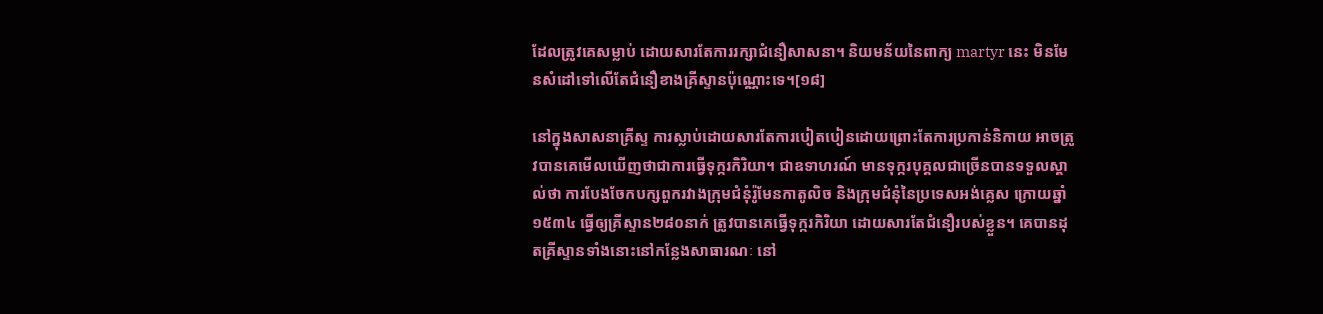ដែលត្រូវគេសម្លាប់ ដោយសារតែការរក្សាជំនឿសាសនា។ និយមន័យនៃពាក្យ martyr នេះ មិនមែនសំដៅទៅលើតែជំនឿខាងគ្រីស្ទានប៉ុណ្ណោះទេ។[១៨]

នៅក្នុងសាសនាគ្រីស្ទ ការស្លាប់ដោយសារតែការបៀតបៀនដោយព្រោះតែការប្រកាន់និកាយ អាចត្រូវបានគេមើលឃើញថាជាការធ្វើទុក្ករកិរិយា។ ជាឧទាហរណ៍ មានទុក្ករបុគ្គលជាច្រើនបានទទួលស្គាល់ថា ការបែងចែកបក្សពួករវាងក្រុមជំនុំរ៉ូមែនកាតូលិច និងក្រុមជំនុំនៃប្រទេសអង់គ្លេស ក្រោយឆ្នាំ ១៥៣៤ ធ្វើឲ្យគ្រីស្ទាន២៨០នាក់ ត្រូវបានគេធ្វើទុក្ករកិរិយា ដោយសារតែជំនឿរបស់ខ្លួន។ គេបានដុតគ្រីស្ទានទាំងនោះនៅកន្លែងសាធារណៈ នៅ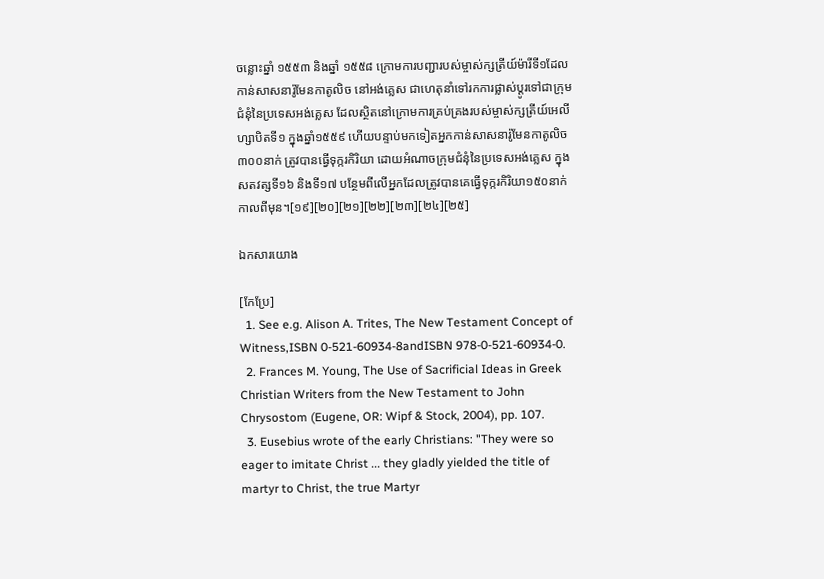ចន្លោះឆ្នាំ ១៥៥៣ និងឆ្នាំ ១៥៥៨ ក្រោមការបញ្ជារបស់ម្ចាស់ក្សត្រីយ៍ម៉ារីទី១ដែលកាន់សាសនារ៉ូមែនកាតូលិច នៅអង់គ្លេស ជាហេតុនាំទៅរកការផ្លាស់ប្ដូរទៅជាក្រុមជំនុំនៃប្រទេសអង់គ្លេស ដែលស្ថិតនៅក្រោមការគ្រប់គ្រងរបស់ម្ចាស់ក្សត្រីយ៍អេលីហ្សាបិតទី១ ក្នុងឆ្នាំ១៥៥៩ ហើយបន្ទាប់មកទៀតអ្នកកាន់សាសនារ៉ូមែនកាតូលិច៣០០នាក់ ត្រូវបានធ្វើទុក្ករកិរិយា ដោយអំណាចក្រុមជំនុំនៃប្រទេសអង់គ្លេស ក្នុងសតវត្សទី១៦ និងទី១៧ បន្ថែមពីលើអ្នកដែលត្រូវបានគេធ្វើទុក្ករកិរិយា១៥០នាក់ កាលពីមុន។[១៩][២០][២១][២២][២៣][២៤][២៥]

ឯកសារយោង

[កែប្រែ]
  1. See e.g. Alison A. Trites, The New Testament Concept of Witness,ISBN 0-521-60934-8andISBN 978-0-521-60934-0.
  2. Frances M. Young, The Use of Sacrificial Ideas in Greek Christian Writers from the New Testament to John Chrysostom (Eugene, OR: Wipf & Stock, 2004), pp. 107.
  3. Eusebius wrote of the early Christians: "They were so eager to imitate Christ ... they gladly yielded the title of martyr to Christ, the true Martyr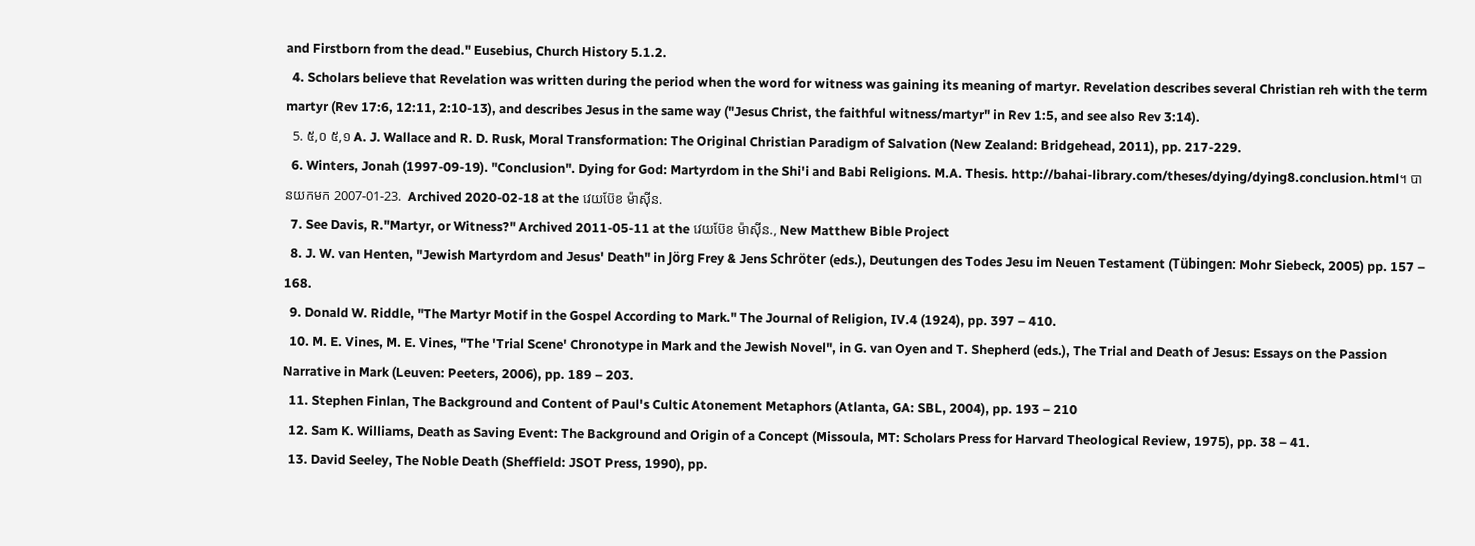and Firstborn from the dead." Eusebius, Church History 5.1.2.
  4. Scholars believe that Revelation was written during the period when the word for witness was gaining its meaning of martyr. Revelation describes several Christian reh with the term martyr (Rev 17:6, 12:11, 2:10-13), and describes Jesus in the same way ("Jesus Christ, the faithful witness/martyr" in Rev 1:5, and see also Rev 3:14).
  5. ៥,០ ៥,១ A. J. Wallace and R. D. Rusk, Moral Transformation: The Original Christian Paradigm of Salvation (New Zealand: Bridgehead, 2011), pp. 217-229.
  6. Winters, Jonah (1997-09-19). "Conclusion". Dying for God: Martyrdom in the Shi'i and Babi Religions. M.A. Thesis. http://bahai-library.com/theses/dying/dying8.conclusion.html។ បានយកមក 2007-01-23.  Archived 2020-02-18 at the វេយប៊ែខ ម៉ាស៊ីន.
  7. See Davis, R."Martyr, or Witness?" Archived 2011-05-11 at the វេយប៊ែខ ម៉ាស៊ីន., New Matthew Bible Project
  8. J. W. van Henten, "Jewish Martyrdom and Jesus' Death" in Jörg Frey & Jens Schröter (eds.), Deutungen des Todes Jesu im Neuen Testament (Tübingen: Mohr Siebeck, 2005) pp. 157 – 168.
  9. Donald W. Riddle, "The Martyr Motif in the Gospel According to Mark." The Journal of Religion, IV.4 (1924), pp. 397 – 410.
  10. M. E. Vines, M. E. Vines, "The 'Trial Scene' Chronotype in Mark and the Jewish Novel", in G. van Oyen and T. Shepherd (eds.), The Trial and Death of Jesus: Essays on the Passion Narrative in Mark (Leuven: Peeters, 2006), pp. 189 – 203.
  11. Stephen Finlan, The Background and Content of Paul's Cultic Atonement Metaphors (Atlanta, GA: SBL, 2004), pp. 193 – 210
  12. Sam K. Williams, Death as Saving Event: The Background and Origin of a Concept (Missoula, MT: Scholars Press for Harvard Theological Review, 1975), pp. 38 – 41.
  13. David Seeley, The Noble Death (Sheffield: JSOT Press, 1990), pp.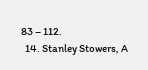83 – 112.
  14. Stanley Stowers, A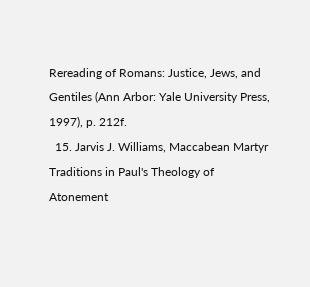Rereading of Romans: Justice, Jews, and Gentiles (Ann Arbor: Yale University Press, 1997), p. 212f.
  15. Jarvis J. Williams, Maccabean Martyr Traditions in Paul's Theology of Atonement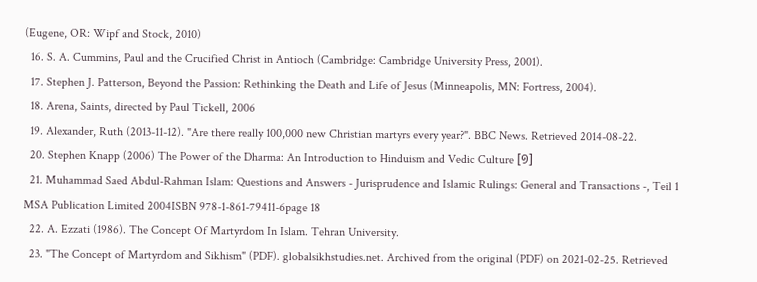(Eugene, OR: Wipf and Stock, 2010)
  16. S. A. Cummins, Paul and the Crucified Christ in Antioch (Cambridge: Cambridge University Press, 2001).
  17. Stephen J. Patterson, Beyond the Passion: Rethinking the Death and Life of Jesus (Minneapolis, MN: Fortress, 2004).
  18. Arena, Saints, directed by Paul Tickell, 2006
  19. Alexander, Ruth (2013-11-12). "Are there really 100,000 new Christian martyrs every year?". BBC News. Retrieved 2014-08-22.
  20. Stephen Knapp (2006) The Power of the Dharma: An Introduction to Hinduism and Vedic Culture [១]
  21. Muhammad Saed Abdul-Rahman Islam: Questions and Answers - Jurisprudence and Islamic Rulings: General and Transactions -, Teil 1 MSA Publication Limited 2004ISBN 978-1-861-79411-6page 18
  22. A. Ezzati (1986). The Concept Of Martyrdom In Islam. Tehran University.
  23. "The Concept of Martyrdom and Sikhism" (PDF). globalsikhstudies.net. Archived from the original (PDF) on 2021-02-25. Retrieved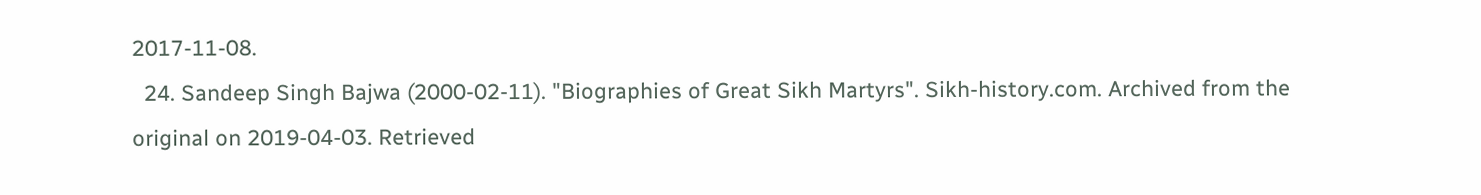2017-11-08.
  24. Sandeep Singh Bajwa (2000-02-11). "Biographies of Great Sikh Martyrs". Sikh-history.com. Archived from the original on 2019-04-03. Retrieved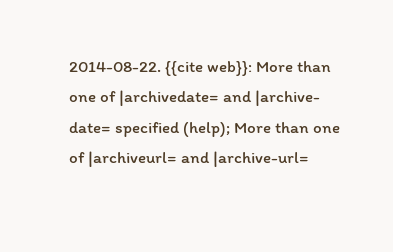2014-08-22. {{cite web}}: More than one of |archivedate= and |archive-date= specified (help); More than one of |archiveurl= and |archive-url=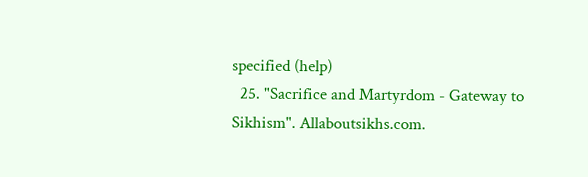specified (help)
  25. "Sacrifice and Martyrdom - Gateway to Sikhism". Allaboutsikhs.com.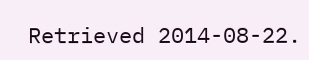Retrieved 2014-08-22.